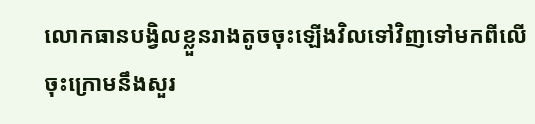លោកធានបង្វិលខ្លួនរាងតូចចុះឡើងវិលទៅវិញទៅមកពីលើចុះក្រោមនឹងសួរ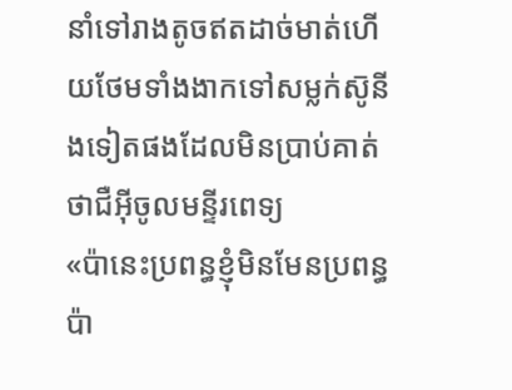នាំទៅរាងតូចឥតដាច់មាត់ហើយថែមទាំងងាកទៅសម្លក់ស៑ូនីងទៀតផងដែលមិនប្រាប់គាត់ថាជឺអុីចូលមន្ទីរពេទ្យ
«ប៉ានេះប្រពន្ធខ្ញុំមិនមែនប្រពន្ធប៉ា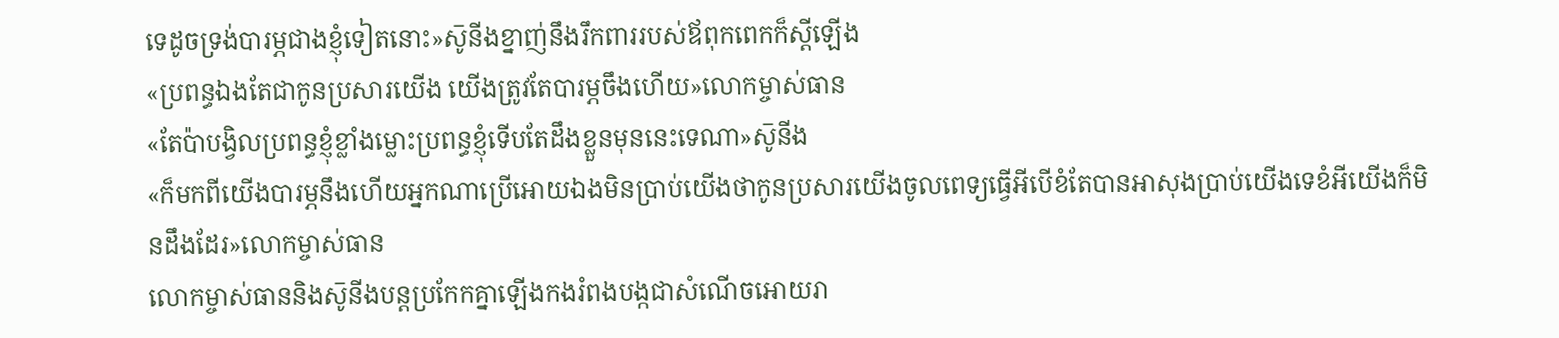ទេដូចទ្រង់បារម្ភជាងខ្ញុំទៀតនោះ»ស៑ូនីងខ្នាញ់នឹងរឹកពាររបស់ឪពុកពេកក៏ស្ដីឡើង
«ប្រពន្ធឯងតែជាកូនប្រសារយើង យើងត្រូវតែបារម្ភចឹងហើយ»លោកម្ចាស់ធាន
«តែប៉ាបង្វិលប្រពន្ធខ្ញុំខ្លាំងម្លោះប្រពន្ធខ្ញុំទើបតែដឹងខ្លួនមុននេះទេណា»ស៑ូនីង
«ក៏មកពីយើងបារម្ភនឹងហើយអ្នកណាប្រើអោយឯងមិនប្រាប់យើងថាកូនប្រសារយើងចូលពេទ្យធ្វើអីបើខំតែបានអាសុងប្រាប់យើងទេខំអីយើងក៏មិនដឹងដែរ»លោកម្ចាស់ធាន
លោកម្ចាស់ធាននិងស៑ូនីងបន្តប្រកែកគ្នាឡើងកងរំពងបង្កជាសំណើចអោយរា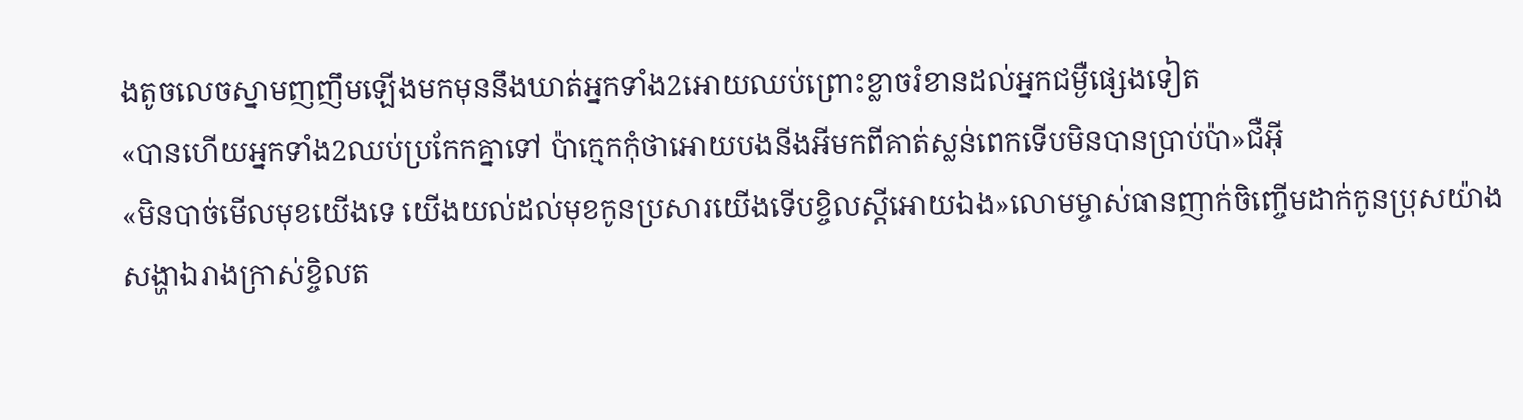ងតូចលេចស្នាមញញឹមឡើងមកមុននឹងឃាត់អ្នកទាំង2អោយឈប់ព្រោះខ្លាចរំខានដល់អ្នកជម្ងឺផ្សេងទៀត
«បានហើយអ្នកទាំង2ឈប់ប្រកែកគ្នាទៅ ប៉ាក្មេកកុំថាអោយបងនីងអីមកពីគាត់ស្លន់ពេកទើបមិនបានប្រាប់ប៉ា»ជឺអុី
«មិនបាច់មើលមុខយើងទេ យើងយល់ដល់មុខកូនប្រសារយើងទើបខ្ចិលស្ដីអោយឯង»លោមម្ចាស់ធានញាក់ចិញ្ចើមដាក់កូនប្រុសយ៉ាងសង្ហាឯរាងក្រាស់ខ្ចិលត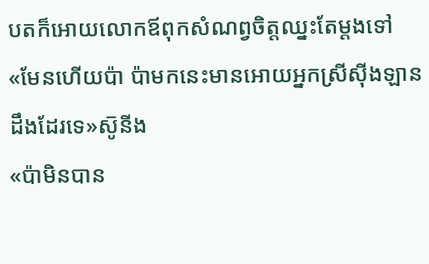បតក៏អោយលោកឪពុកសំណព្វចិត្តឈ្នះតែម្ដងទៅ
«មែនហើយប៉ា ប៉ាមកនេះមានអោយអ្នកស្រីសុីងឡានដឹងដែរទេ»ស៑ូនីង
«ប៉ាមិនបាន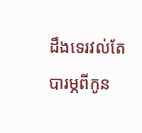ដឹងទេរវល់តែបារម្ភពីកូន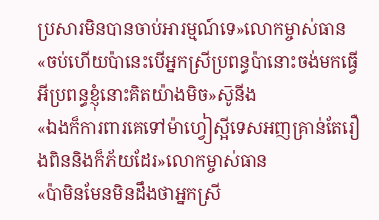ប្រសារមិនបានចាប់អារម្មណ៍ទេ»លោកម្ចាស់ធាន
«ចប់ហើយប៉ានេះបើអ្នកស្រីប្រពន្ធប៉ានោះចង់មកធ្វើអីប្រពន្ធខ្ញុំនោះគិតយ៉ាងមិច»ស៑ូនីង
«ឯងក៏ការពារគេទៅម៉ាហ្វៀស្អីទេសអញគ្រាន់តែរឿងពិននិងក៏ភ័យដែរ»លោកម្ចាស់ធាន
«ប៉ាមិនមែនមិនដឹងថាអ្នកស្រី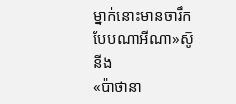ម្នាក់នោះមានចារឹកបែបណាអីណា»ស៑ូនីង
«ប៉ាថានា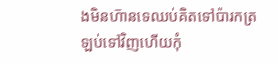ងមិនហ៑ានទេឈប់គិតទៅប៉ារកត្រឡប់ទៅវិញហើយកុំ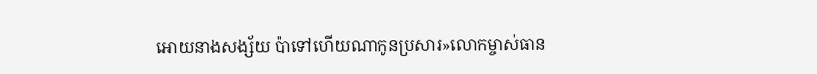អោយនាងសង្ស័យ ប៉ាទៅហើយណាកូនប្រសារ»លោកម្ចាស់ធាន